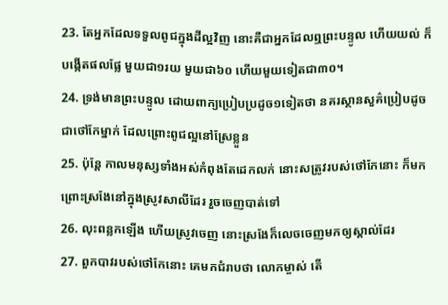23. តែអ្នកដែលទទួលពូជក្នុងដីល្អវិញ នោះគឺជាអ្នកដែលឮព្រះបន្ទូល ហើយយល់ ក៏បង្កើតផលផ្លែ មួយជា១រយ មួយជា៦០ ហើយមួយទៀតជា៣០។
24. ទ្រង់មានព្រះបន្ទូល ដោយពាក្យប្រៀបប្រដូច១ទៀតថា នគរស្ថានសួគ៌ប្រៀបដូចជាថៅកែម្នាក់ ដែលព្រោះពូជល្អនៅស្រែខ្លួន
25. ប៉ុន្តែ កាលមនុស្សទាំងអស់កំពុងតែដេកលក់ នោះសត្រូវរបស់ថៅកែនោះ ក៏មកព្រោះស្រងែនៅក្នុងស្រូវសាលីដែរ រួចចេញបាត់ទៅ
26. លុះពន្លកឡើង ហើយស្រូវចេញ នោះស្រងែក៏លេចចេញមកឲ្យស្គាល់ដែរ
27. ពួកបាវរបស់ថៅកែនោះ គេមកជំរាបថា លោកម្ចាស់ តើ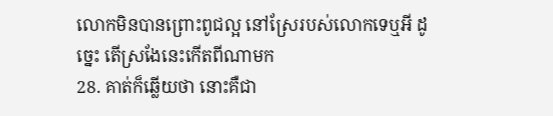លោកមិនបានព្រោះពូជល្អ នៅស្រែរបស់លោកទេឬអី ដូច្នេះ តើស្រងែនេះកើតពីណាមក
28. គាត់ក៏ឆ្លើយថា នោះគឺជា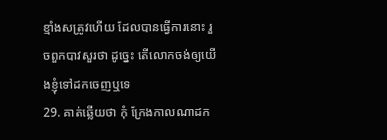ខ្មាំងសត្រូវហើយ ដែលបានធ្វើការនោះ រួចពួកបាវសួរថា ដូច្នេះ តើលោកចង់ឲ្យយើងខ្ញុំទៅដកចេញឬទេ
29. គាត់ឆ្លើយថា កុំ ក្រែងកាលណាដក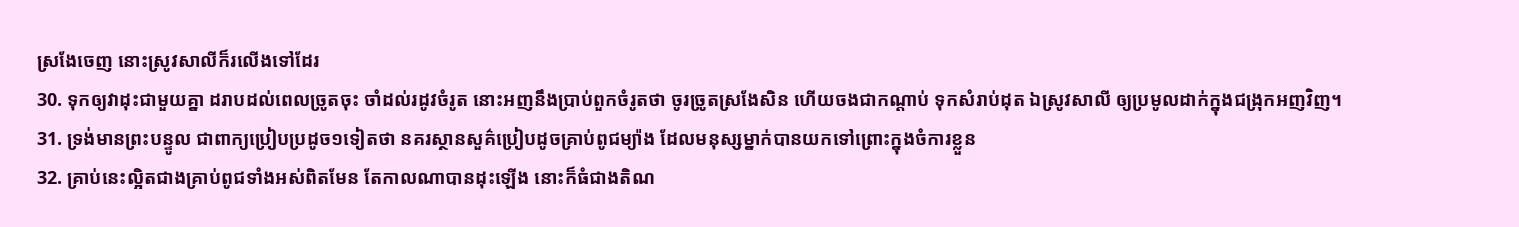ស្រងែចេញ នោះស្រូវសាលីក៏រលើងទៅដែរ
30. ទុកឲ្យវាដុះជាមួយគ្នា ដរាបដល់ពេលច្រូតចុះ ចាំដល់រដូវចំរូត នោះអញនឹងប្រាប់ពួកចំរូតថា ចូរច្រូតស្រងែសិន ហើយចងជាកណ្តាប់ ទុកសំរាប់ដុត ឯស្រូវសាលី ឲ្យប្រមូលដាក់ក្នុងជង្រុកអញវិញ។
31. ទ្រង់មានព្រះបន្ទូល ជាពាក្យប្រៀបប្រដូច១ទៀតថា នគរស្ថានសួគ៌ប្រៀបដូចគ្រាប់ពូជម្យ៉ាង ដែលមនុស្សម្នាក់បានយកទៅព្រោះក្នុងចំការខ្លួន
32. គ្រាប់នេះល្អិតជាងគ្រាប់ពូជទាំងអស់ពិតមែន តែកាលណាបានដុះឡើង នោះក៏ធំជាងតិណ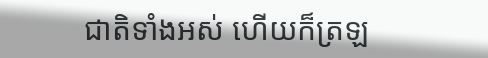ជាតិទាំងអស់ ហើយក៏ត្រឡ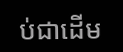ប់ជាដើម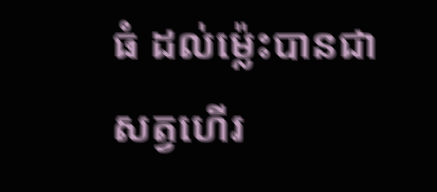ធំ ដល់ម៉្លេះបានជាសត្វហើរ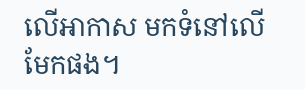លើអាកាស មកទំនៅលើមែកផង។